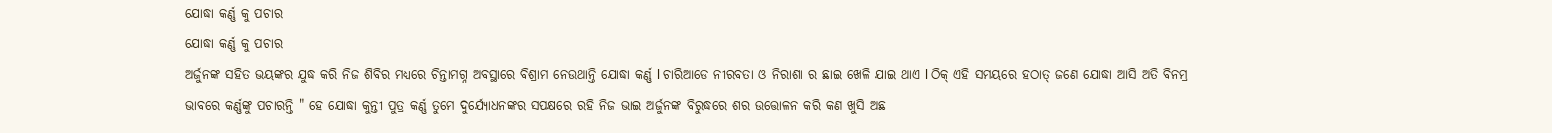ଯୋଦ୍ଧା କର୍ଣ୍ଣ କୁ ପଚାର
ଯୋଦ୍ଧା କର୍ଣ୍ଣ କୁ ପଚାର
ଅର୍ଜୁନଙ୍କ ସହିତ ଭୟଙ୍କର ଯୁଦ୍ଧ କରି ନିଜ ଶିବିର ମଧ୍ୟରେ ଚିନ୍ତାମଗ୍ନ ଅବସ୍ଥାରେ ବିଶ୍ରାମ ନେଉଥାନ୍ତି ଯୋଦ୍ଧା କର୍ଣ୍ଣ l ଚାରିଆଡେ ନୀରବତା ଓ ନିରାଶା ର ଛାଇ ଖେଳି ଯାଇ ଥାଏ l ଠିକ୍ ଏହି ସମୟରେ ହଠାତ୍ ଜଣେ ଯୋଦ୍ଧା ଆସି ଅତି ବିନମ୍ର ଭାବରେ କର୍ଣ୍ଣଙ୍କୁ ପଚାରନ୍ତି " ହେ ଯୋଦ୍ଧା କୁନ୍ତୀ ପୁତ୍ର କର୍ଣ୍ଣ ତୁମେ ଦୁର୍ଯ୍ୟୋଧନଙ୍କର ସପକ୍ଷରେ ରହି ନିଜ ଭାଇ ଅର୍ଜୁନଙ୍କ ବିରୁଦ୍ଧରେ ଶର ଉତ୍ତୋଳନ କରି କଣ ଖୁସି ଅଛ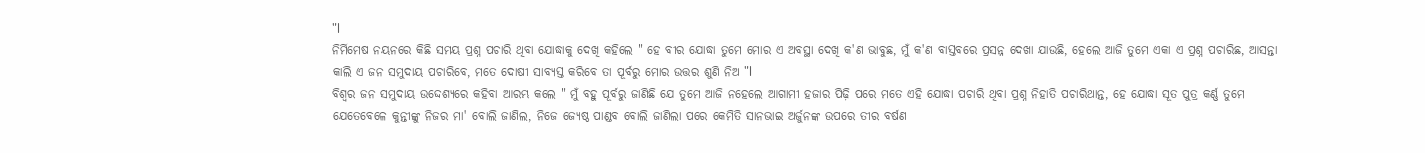"l
ନିର୍ମିମେଷ ନୟନରେ କିଛି ସମୟ ପ୍ରଶ୍ନ ପଚାରି ଥିବା ଯୋଦ୍ଧାକୁ ଦେଖି କହିଲେ " ହେ ବୀର ଯୋଦ୍ଧା ତୁମେ ମୋର ଏ ଅବସ୍ଥା ଦେଖି କ'ଣ ଭାବୁଛ, ମୁଁ କ'ଣ ବାସ୍ତବରେ ପ୍ରସନ୍ନ ଦେଖା ଯାଉଛି, ହେଲେ ଆଜି ତୁମେ ଏକା ଏ ପ୍ରଶ୍ନ ପଚାରିଛ, ଆସନ୍ତା କାଲି ଏ ଜନ ସମୁଦାୟ ପଚାରିବେ, ମତେ ଦୋଷୀ ସାବ୍ୟସ୍ତ କରିବେ ତା ପୂର୍ବରୁ ମୋର ଉତ୍ତର ଶୁଣି ନିଅ "l
ବିଶ୍ୱର ଜନ ସମୁଦାୟ ଉଦ୍ଦେଶ୍ୟରେ କହିବା ଆରମ୍ଭ କଲେ " ମୁଁ ବହୁ ପୂର୍ବରୁ ଜାଣିଛି ଯେ ତୁମେ ଆଜି ନହେଲେ ଆଗାମୀ ହଜାର ପିଢ଼ି ପରେ ମତେ ଏହି ଯୋଦ୍ଧା ପଚାରି ଥିବା ପ୍ରଶ୍ନ ନିହାତି ପଚାରିଥାନ୍ତ, ହେ ଯୋଦ୍ଧା ସୂତ ପୁତ୍ର କର୍ଣ୍ଣ ତୁମେ ଯେତେବେଳେ କୁନ୍ତୀଙ୍କୁ ନିଜର ମା' ବୋଲି ଜାଣିଲ, ନିଜେ ଜ୍ୟେଷ୍ଠ ପାଣ୍ଡବ ବୋଲି ଜାଣିଲା ପରେ କେମିତି ସାନଭାଇ ଅର୍ଜୁନଙ୍କ ଉପରେ ତୀର ବର୍ଷଣ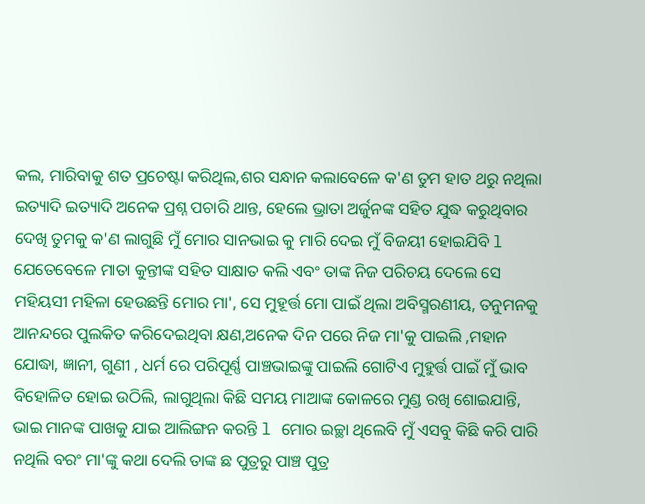କଲ, ମାରିବାକୁ ଶତ ପ୍ରଚେଷ୍ଟା କରିଥିଲ,ଶର ସନ୍ଧାନ କଲାବେଳେ କ'ଣ ତୁମ ହାତ ଥରୁ ନଥିଲା ଇତ୍ୟାଦି ଇତ୍ୟାଦି ଅନେକ ପ୍ରଶ୍ନ ପଚାରି ଥାନ୍ତ, ହେଲେ ଭ୍ରାତା ଅର୍ଜୁନଙ୍କ ସହିତ ଯୁଦ୍ଧ କରୁଥିବାର ଦେଖି ତୁମକୁ କ'ଣ ଲାଗୁଛି ମୁଁ ମୋର ସାନଭାଇ କୁ ମାରି ଦେଇ ମୁଁ ବିଜୟୀ ହୋଇଯିବି l ଯେତେବେଳେ ମାତା କୁନ୍ତୀଙ୍କ ସହିତ ସାକ୍ଷାତ କଲି ଏବଂ ତାଙ୍କ ନିଜ ପରିଚୟ ଦେଲେ ସେ ମହିୟସୀ ମହିଳା ହେଉଛନ୍ତି ମୋର ମା', ସେ ମୁହୂର୍ତ୍ତ ମୋ ପାଇଁ ଥିଲା ଅବିସ୍ମରଣୀୟ, ତନୁମନକୁ ଆନନ୍ଦରେ ପୁଲକିତ କରିଦେଇଥିବା କ୍ଷଣ,ଅନେକ ଦିନ ପରେ ନିଜ ମା'କୁ ପାଇଲି ,ମହାନ ଯୋଦ୍ଧା, ଜ୍ଞାନୀ, ଗୁଣୀ , ଧର୍ମ ରେ ପରିପୂର୍ଣ୍ଣ ପାଞ୍ଚଭାଇଙ୍କୁ ପାଇଲି ଗୋଟିଏ ମୁହୁର୍ତ୍ତ ପାଇଁ ମୁଁ ଭାବ ବିହୋଳିତ ହୋଇ ଉଠିଲି, ଲାଗୁଥିଲା କିଛି ସମୟ ମାଆଙ୍କ କୋଳରେ ମୁଣ୍ଡ ରଖି ଶୋଇଯାନ୍ତି, ଭାଇ ମାନଙ୍କ ପାଖକୁ ଯାଇ ଆଲିଙ୍ଗନ କରନ୍ତି l ମୋର ଇଚ୍ଛା ଥିଲେବି ମୁଁ ଏସବୁ କିଛି କରି ପାରି ନଥିଲି ବରଂ ମା'ଙ୍କୁ କଥା ଦେଲି ତାଙ୍କ ଛ ପୁତ୍ରରୁ ପାଞ୍ଚ ପୁତ୍ର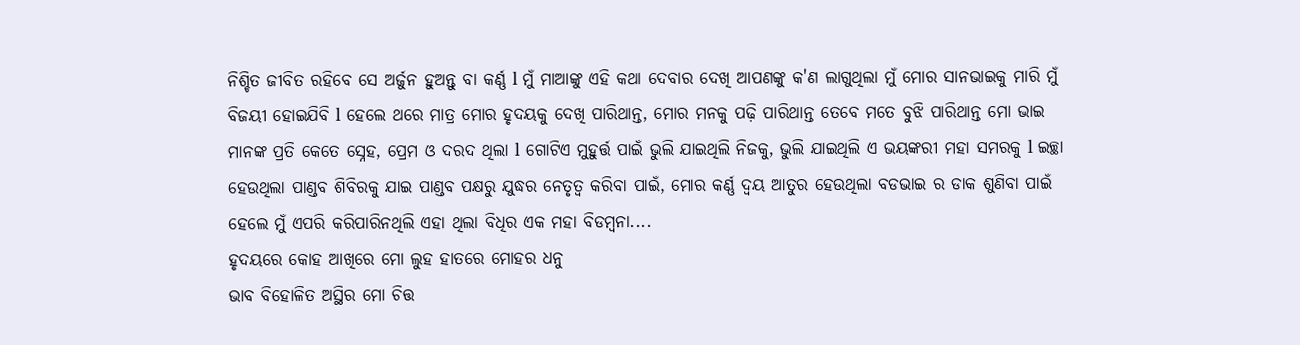ନିଶ୍ଚିତ ଜୀବିତ ରହିବେ ସେ ଅର୍ଜୁନ ହୁଅନ୍ତୁ ବା କର୍ଣ୍ଣ l ମୁଁ ମାଆଙ୍କୁ ଏହି କଥା ଦେବାର ଦେଖି ଆପଣଙ୍କୁ କ'ଣ ଲାଗୁଥିଲା ମୁଁ ମୋର ସାନଭାଇକୁ ମାରି ମୁଁ ବିଜୟୀ ହୋଇଯିବି l ହେଲେ ଥରେ ମାତ୍ର ମୋର ହୃଦୟକୁ ଦେଖି ପାରିଥାନ୍ତ, ମୋର ମନକୁ ପଢ଼ି ପାରିଥାନ୍ତ ତେବେ ମତେ ବୁଝି ପାରିଥାନ୍ତ ମୋ ଭାଇ ମାନଙ୍କ ପ୍ରତି କେତେ ସ୍ନେହ, ପ୍ରେମ ଓ ଦରଦ ଥିଲା l ଗୋଟିଏ ମୁହୁର୍ତ୍ତ ପାଇଁ ଭୁଲି ଯାଇଥିଲି ନିଜକୁ, ଭୁଲି ଯାଇଥିଲି ଏ ଭୟଙ୍କରୀ ମହା ସମରକୁ l ଇଚ୍ଛା ହେଉଥିଲା ପାଣ୍ଡବ ଶିବିରକୁ ଯାଇ ପାଣ୍ଡବ ପକ୍ଷରୁ ଯୁଦ୍ଧର ନେତୃତ୍ୱ କରିବା ପାଇଁ, ମୋର କର୍ଣ୍ଣ ଦ୍ବୟ ଆତୁର ହେଉଥିଲା ବଡଭାଇ ର ଡାକ ଶୁଣିବା ପାଇଁ ହେଲେ ମୁଁ ଏପରି କରିପାରିନଥିଲି ଏହା ଥିଲା ବିଧିର ଏକ ମହା ବିଡମ୍ବନା....
ହୃଦୟରେ କୋହ ଆଖିରେ ମୋ ଲୁହ ହାତରେ ମୋହର ଧନୁ
ଭାବ ବିହୋଳିତ ଅସ୍ଥିର ମୋ ଚିତ୍ତ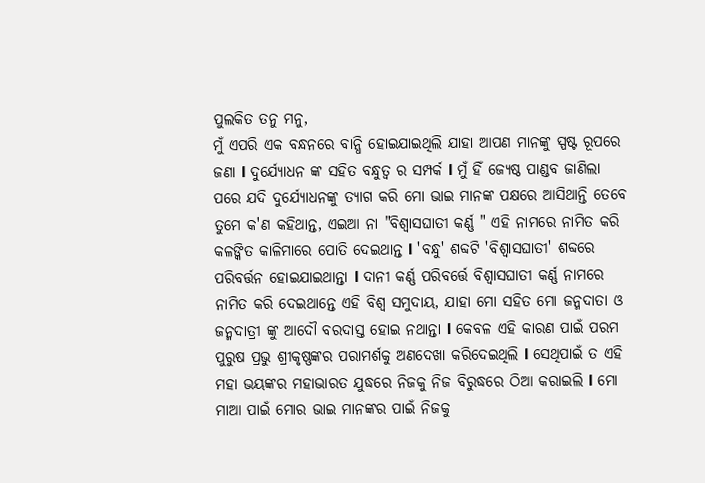ପୁଲକିତ ତନୁ ମନୁ,
ମୁଁ ଏପରି ଏକ ବନ୍ଧନରେ ବାନ୍ଧି ହୋଇଯାଇଥିଲି ଯାହା ଆପଣ ମାନଙ୍କୁ ସ୍ପଷ୍ଟ ରୂପରେ ଜଣା l ଦୁର୍ଯ୍ୟୋଧନ ଙ୍କ ସହିତ ବନ୍ଧୁତ୍ବ ର ସମ୍ପର୍କ l ମୁଁ ହିଁ ଜ୍ୟେଷ୍ଠ ପାଣ୍ଡବ ଜାଣିଲା ପରେ ଯଦି ଦୁର୍ଯ୍ୟୋଧନଙ୍କୁ ତ୍ୟାଗ କରି ମୋ ଭାଇ ମାନଙ୍କ ପକ୍ଷରେ ଆସିଥାନ୍ତି ତେବେ ତୁମେ କ'ଣ କହିଥାନ୍ତ, ଏଇଆ ନା "ବିଶ୍ୱାସଘାତୀ କର୍ଣ୍ଣ " ଏହି ନାମରେ ନାମିତ କରି କଳଙ୍କିତ କାଳିମାରେ ପୋତି ଦେଇଥାନ୍ତ l 'ବନ୍ଧୁ' ଶବ୍ଦଟି 'ବିଶ୍ୱାସଘାତୀ' ଶବ୍ଦରେ ପରିବର୍ତ୍ତନ ହୋଇଯାଇଥାନ୍ତା l ଦାନୀ କର୍ଣ୍ଣ ପରିବର୍ତ୍ତେ ବିଶ୍ୱାସଘାତୀ କର୍ଣ୍ଣ ନାମରେ ନାମିତ କରି ଦେଇଥାନ୍ତେ ଏହି ବିଶ୍ୱ ସମୁଦାୟ, ଯାହା ମୋ ସହିତ ମୋ ଜନ୍ମଦାତା ଓ ଜନ୍ମଦାତ୍ରୀ ଙ୍କୁ ଆଦୌ ବରଦାସ୍ତ ହୋଇ ନଥାନ୍ତା l କେବଳ ଏହି କାରଣ ପାଇଁ ପରମ ପୁରୁଷ ପ୍ରଭୁ ଶ୍ରୀକୃଷ୍ଣଙ୍କର ପରାମର୍ଶକୁ ଅଣଦେଖା କରିଦେଇଥିଲି l ସେଥିପାଇଁ ତ ଏହି ମହା ଭୟଙ୍କର ମହାଭାରତ ଯୁଦ୍ଧରେ ନିଜକୁ ନିଜ ବିରୁଦ୍ଧରେ ଠିଆ କରାଇଲି l ମୋ ମାଆ ପାଇଁ ମୋର ଭାଇ ମାନଙ୍କର ପାଇଁ ନିଜକୁ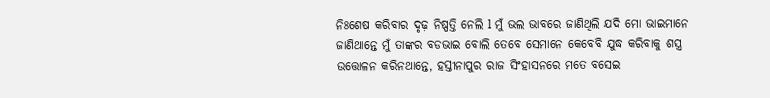ନିଃଶେଷ କରିବାର ଦୃଢ଼ ନିଷ୍ପତ୍ତି ନେଲି l ମୁଁ ଭଲ ଭାବରେ ଜାଣିଥିଲି ଯଦି ମୋ ଭାଇମାନେ ଜାଣିଥାନ୍ତେ ମୁଁ ତାଙ୍କର ବଡଭାଇ ବୋଲି ତେବେ ସେମାନେ କେବେବି ଯୁଦ୍ଧ କରିବାକୁ ଶସ୍ତ୍ର ଉତ୍ତୋଳନ କରିନଥାନ୍ତେ, ହସ୍ତୀନାପୁର ରାଜ ସିଂହାସନରେ ମତେ ବସେଇ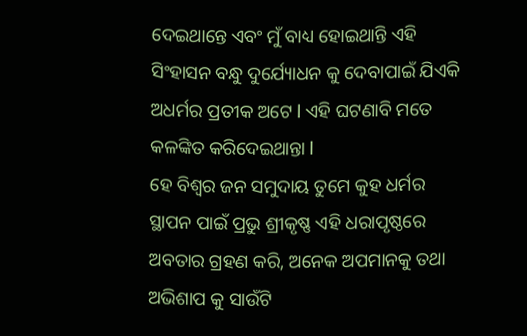ଦେଇଥାନ୍ତେ ଏବଂ ମୁଁ ବାଧ୍ୟ ହୋଇଥାନ୍ତି ଏହି ସିଂହାସନ ବନ୍ଧୁ ଦୁର୍ଯ୍ୟୋଧନ କୁ ଦେବାପାଇଁ ଯିଏକି ଅଧର୍ମର ପ୍ରତୀକ ଅଟେ l ଏହି ଘଟଣାବି ମତେ କଳଙ୍କିତ କରିଦେଇଥାନ୍ତା l
ହେ ବିଶ୍ୱର ଜନ ସମୁଦାୟ ତୁମେ କୁହ ଧର୍ମର ସ୍ଥାପନ ପାଇଁ ପ୍ରଭୁ ଶ୍ରୀକୃଷ୍ଣ ଏହି ଧରାପୃଷ୍ଠରେ ଅବତାର ଗ୍ରହଣ କରି, ଅନେକ ଅପମାନକୁ ତଥା ଅଭିଶାପ କୁ ସାଉଁଟି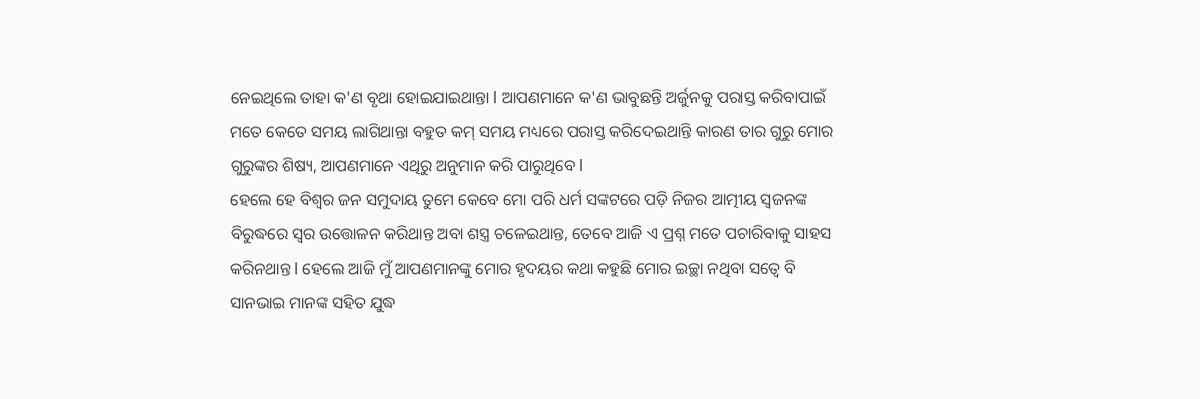ନେଇଥିଲେ ତାହା କ'ଣ ବୃଥା ହୋଇଯାଇଥାନ୍ତା l ଆପଣମାନେ କ'ଣ ଭାବୁଛନ୍ତି ଅର୍ଜୁନକୁ ପରାସ୍ତ କରିବାପାଇଁ ମତେ କେତେ ସମୟ ଲାଗିଥାନ୍ତା ବହୁତ କମ୍ ସମୟ ମଧ୍ୟରେ ପରାସ୍ତ କରିଦେଇଥାନ୍ତି କାରଣ ତାର ଗୁରୁ ମୋର ଗୁରୁଙ୍କର ଶିଷ୍ୟ, ଆପଣମାନେ ଏଥିରୁ ଅନୁମାନ କରି ପାରୁଥିବେ l
ହେଲେ ହେ ବିଶ୍ୱର ଜନ ସମୁଦାୟ ତୁମେ କେବେ ମୋ ପରି ଧର୍ମ ସଙ୍କଟରେ ପଡ଼ି ନିଜର ଆତ୍ମୀୟ ସ୍ୱଜନଙ୍କ ବିରୁଦ୍ଧରେ ସ୍ୱର ଉତ୍ତୋଳନ କରିଥାନ୍ତ ଅବା ଶସ୍ତ୍ର ଚଳେଇଥାନ୍ତ, ତେବେ ଆଜି ଏ ପ୍ରଶ୍ନ ମତେ ପଚାରିବାକୁ ସାହସ କରିନଥାନ୍ତ l ହେଲେ ଆଜି ମୁଁ ଆପଣମାନଙ୍କୁ ମୋର ହୃଦୟର କଥା କହୁଛି ମୋର ଇଚ୍ଛା ନଥିବା ସତ୍ବେ ବି ସାନଭାଇ ମାନଙ୍କ ସହିତ ଯୁଦ୍ଧ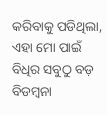କରିବାକୁ ପଡିଥିଲା, ଏହା ମୋ ପାଇଁ ବିଧିର ସବୁଠୁ ବଡ଼ ବିଡମ୍ବନା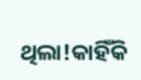ଥିଲା!କାହିଁକି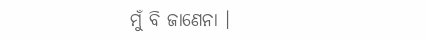ମୁଁ ବି ଜାଣେନା ।